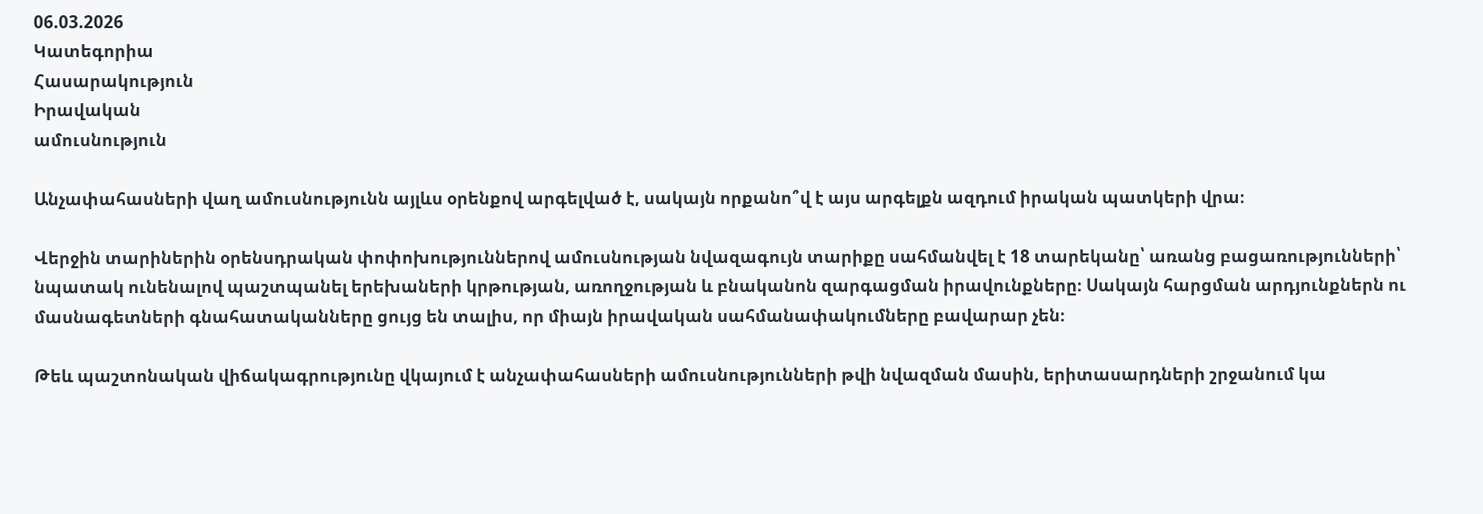06.03.2026
Կատեգորիա
Հասարակություն
Իրավական
ամուսնություն

Անչափահասների վաղ ամուսնությունն այլևս օրենքով արգելված է, սակայն որքանո՞վ է այս արգելքն ազդում իրական պատկերի վրա։

Վերջին տարիներին օրենսդրական փոփոխություններով ամուսնության նվազագույն տարիքը սահմանվել է 18 տարեկանը՝ առանց բացառությունների՝ նպատակ ունենալով պաշտպանել երեխաների կրթության, առողջության և բնականոն զարգացման իրավունքները։ Սակայն հարցման արդյունքներն ու մասնագետների գնահատականները ցույց են տալիս, որ միայն իրավական սահմանափակումները բավարար չեն։

Թեև պաշտոնական վիճակագրությունը վկայում է անչափահասների ամուսնությունների թվի նվազման մասին, երիտասարդների շրջանում կա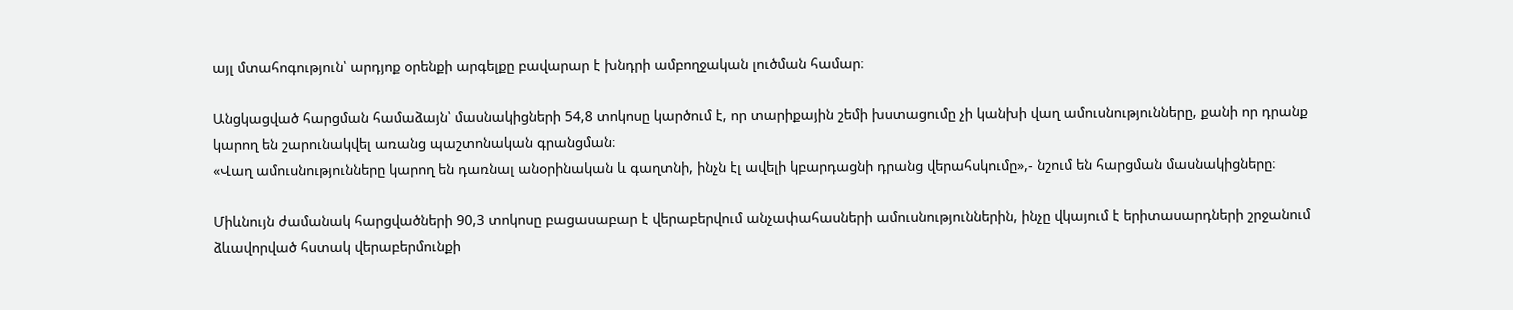այլ մտահոգություն՝ արդյոք օրենքի արգելքը բավարար է խնդրի ամբողջական լուծման համար։

Անցկացված հարցման համաձայն՝ մասնակիցների 54,8 տոկոսը կարծում է, որ տարիքային շեմի խստացումը չի կանխի վաղ ամուսնությունները, քանի որ դրանք կարող են շարունակվել առանց պաշտոնական գրանցման։
«Վաղ ամուսնությունները կարող են դառնալ անօրինական և գաղտնի, ինչն էլ ավելի կբարդացնի դրանց վերահսկումը»,- նշում են հարցման մասնակիցները։

Միևնույն ժամանակ հարցվածների 90,3 տոկոսը բացասաբար է վերաբերվում անչափահասների ամուսնություններին, ինչը վկայում է երիտասարդների շրջանում ձևավորված հստակ վերաբերմունքի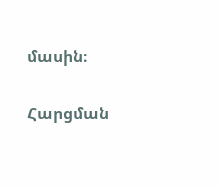մասին։

Հարցման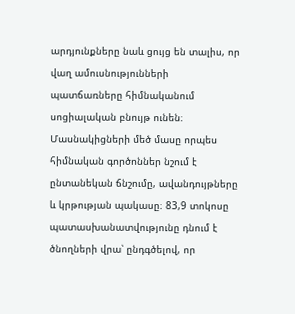արդյունքները նաև ցույց են տալիս, որ վաղ ամուսնությունների պատճառները հիմնականում սոցիալական բնույթ ունեն։ Մասնակիցների մեծ մասը որպես հիմնական գործոններ նշում է ընտանեկան ճնշումը, ավանդույթները և կրթության պակասը։ 83,9 տոկոսը պատասխանատվությունը դնում է ծնողների վրա՝ ընդգծելով, որ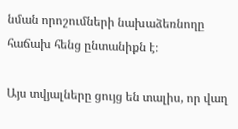նման որոշումների նախաձեռնողը հաճախ հենց ընտանիքն է։

Այս տվյալները ցույց են տալիս, որ վաղ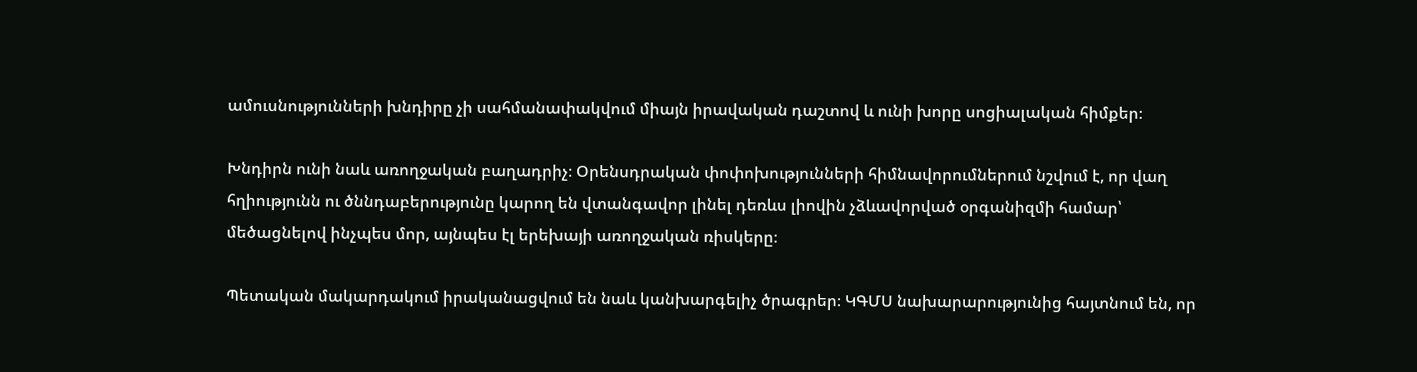ամուսնությունների խնդիրը չի սահմանափակվում միայն իրավական դաշտով և ունի խորը սոցիալական հիմքեր։

Խնդիրն ունի նաև առողջական բաղադրիչ։ Օրենսդրական փոփոխությունների հիմնավորումներում նշվում է, որ վաղ հղիությունն ու ծննդաբերությունը կարող են վտանգավոր լինել դեռևս լիովին չձևավորված օրգանիզմի համար՝ մեծացնելով ինչպես մոր, այնպես էլ երեխայի առողջական ռիսկերը։

Պետական մակարդակում իրականացվում են նաև կանխարգելիչ ծրագրեր։ ԿԳՄՍ նախարարությունից հայտնում են, որ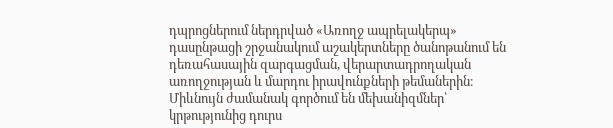դպրոցներում ներդրված «Առողջ ապրելակերպ» դասընթացի շրջանակում աշակերտները ծանոթանում են դեռահասային զարգացման, վերարտադրողական առողջության և մարդու իրավունքների թեմաներին։ Միևնույն ժամանակ գործում են մեխանիզմներ՝ կրթությունից դուրս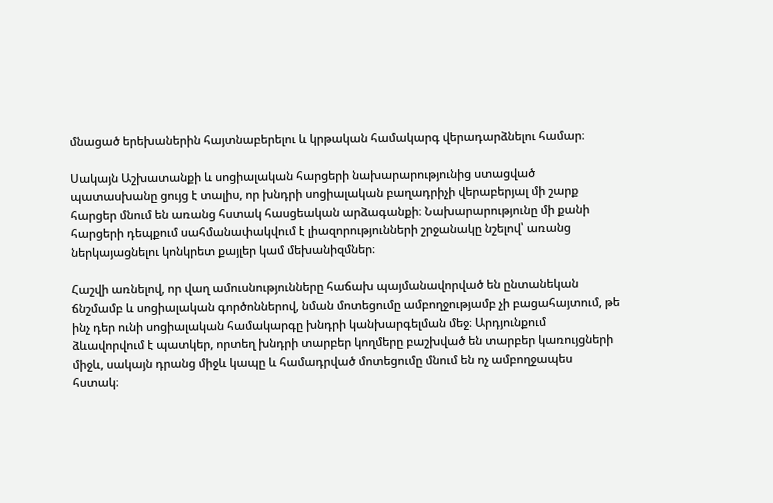մնացած երեխաներին հայտնաբերելու և կրթական համակարգ վերադարձնելու համար։

Սակայն Աշխատանքի և սոցիալական հարցերի նախարարությունից ստացված պատասխանը ցույց է տալիս, որ խնդրի սոցիալական բաղադրիչի վերաբերյալ մի շարք հարցեր մնում են առանց հստակ հասցեական արձագանքի։ Նախարարությունը մի քանի հարցերի դեպքում սահմանափակվում է լիազորությունների շրջանակը նշելով՝ առանց ներկայացնելու կոնկրետ քայլեր կամ մեխանիզմներ։

Հաշվի առնելով, որ վաղ ամուսնությունները հաճախ պայմանավորված են ընտանեկան ճնշմամբ և սոցիալական գործոններով, նման մոտեցումը ամբողջությամբ չի բացահայտում, թե ինչ դեր ունի սոցիալական համակարգը խնդրի կանխարգելման մեջ։ Արդյունքում ձևավորվում է պատկեր, որտեղ խնդրի տարբեր կողմերը բաշխված են տարբեր կառույցների միջև, սակայն դրանց միջև կապը և համադրված մոտեցումը մնում են ոչ ամբողջապես հստակ։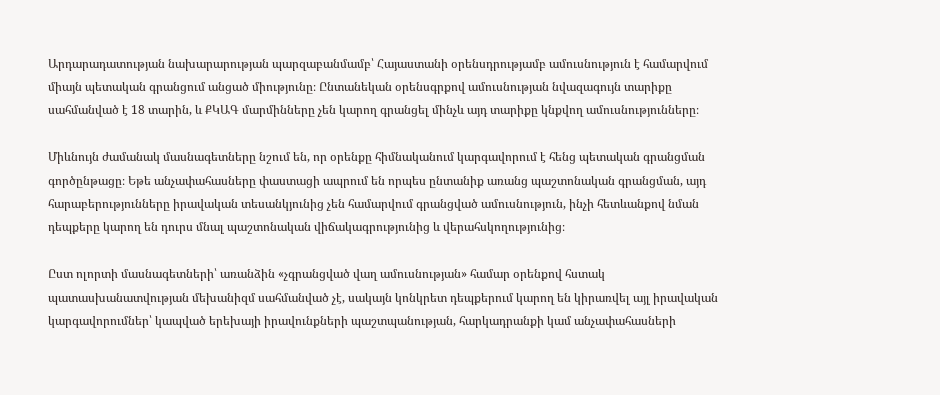Արդարադատության նախարարության պարզաբանմամբ՝ Հայաստանի օրենսդրությամբ ամուսնություն է համարվում միայն պետական գրանցում անցած միությունը։ Ընտանեկան օրենսգրքով ամուսնության նվազագույն տարիքը սահմանված է 18 տարին, և ՔԿԱԳ մարմինները չեն կարող գրանցել մինչև այդ տարիքը կնքվող ամուսնությունները։

Միևնույն ժամանակ մասնագետները նշում են, որ օրենքը հիմնականում կարգավորում է հենց պետական գրանցման գործընթացը։ Եթե անչափահասները փաստացի ապրում են որպես ընտանիք առանց պաշտոնական գրանցման, այդ հարաբերությունները իրավական տեսանկյունից չեն համարվում գրանցված ամուսնություն, ինչի հետևանքով նման դեպքերը կարող են դուրս մնալ պաշտոնական վիճակագրությունից և վերահսկողությունից։

Ըստ ոլորտի մասնագետների՝ առանձին «չգրանցված վաղ ամուսնության» համար օրենքով հստակ պատասխանատվության մեխանիզմ սահմանված չէ, սակայն կոնկրետ դեպքերում կարող են կիրառվել այլ իրավական կարգավորումներ՝ կապված երեխայի իրավունքների պաշտպանության, հարկադրանքի կամ անչափահասների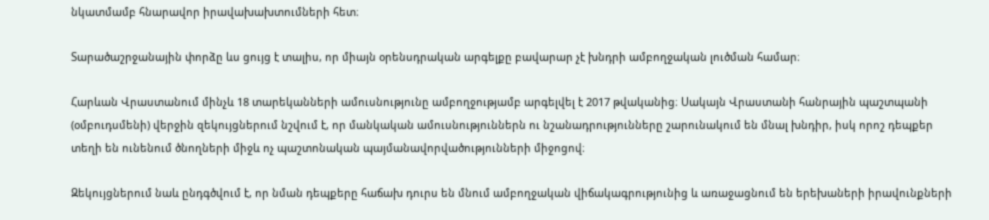նկատմամբ հնարավոր իրավախախտումների հետ։

Տարածաշրջանային փորձը ևս ցույց է տալիս, որ միայն օրենսդրական արգելքը բավարար չէ խնդրի ամբողջական լուծման համար։

Հարևան Վրաստանում մինչև 18 տարեկանների ամուսնությունը ամբողջությամբ արգելվել է 2017 թվականից։ Սակայն Վրաստանի հանրային պաշտպանի (օմբուդսմենի) վերջին զեկույցներում նշվում է, որ մանկական ամուսնություններն ու նշանադրությունները շարունակում են մնալ խնդիր, իսկ որոշ դեպքեր տեղի են ունենում ծնողների միջև ոչ պաշտոնական պայմանավորվածությունների միջոցով։

Զեկույցներում նաև ընդգծվում է, որ նման դեպքերը հաճախ դուրս են մնում ամբողջական վիճակագրությունից և առաջացնում են երեխաների իրավունքների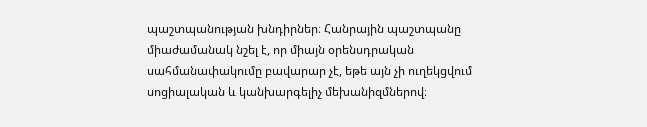պաշտպանության խնդիրներ։ Հանրային պաշտպանը միաժամանակ նշել է, որ միայն օրենսդրական սահմանափակումը բավարար չէ, եթե այն չի ուղեկցվում սոցիալական և կանխարգելիչ մեխանիզմներով։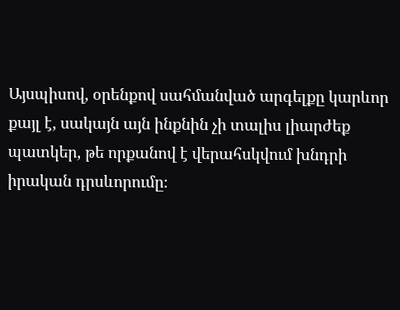Այսպիսով, օրենքով սահմանված արգելքը կարևոր քայլ է, սակայն այն ինքնին չի տալիս լիարժեք պատկեր, թե որքանով է վերահսկվում խնդրի իրական դրսևորումը։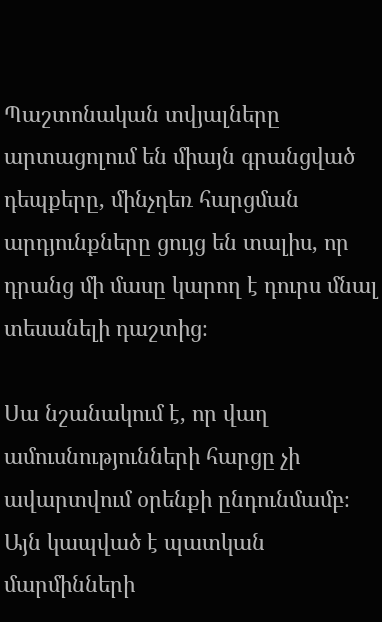Պաշտոնական տվյալները արտացոլում են միայն գրանցված դեպքերը, մինչդեռ հարցման արդյունքները ցույց են տալիս, որ դրանց մի մասը կարող է դուրս մնալ տեսանելի դաշտից։

Սա նշանակում է, որ վաղ ամուսնությունների հարցը չի ավարտվում օրենքի ընդունմամբ։ Այն կապված է պատկան մարմինների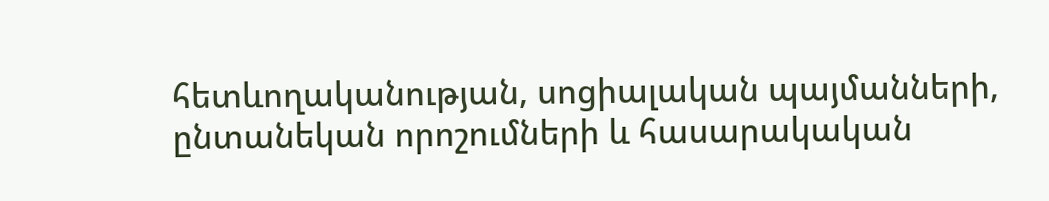հետևողականության, սոցիալական պայմանների, ընտանեկան որոշումների և հասարակական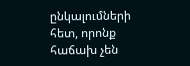ընկալումների հետ, որոնք հաճախ չեն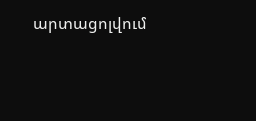արտացոլվում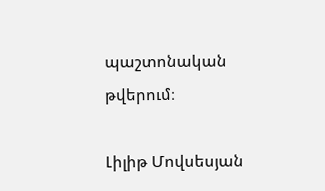պաշտոնական թվերում։

Լիլիթ Մովսեսյան